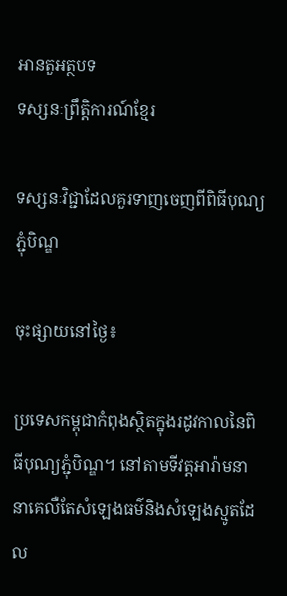អានតួអត្ថបទ
ទស្សនៈព្រឹត្តិការណ៍ខ្មែរ

ទស្សនៈវិជ្ជាដែលគួរទាញចេញពីពិធីបុណ្យភ្ជុំបិណ្ឌ

ចុះផ្សាយនៅថ្ងៃ៖

ប្រទេសកម្ពុជាកំពុងស្ថិតក្នុងរដូវកាលនៃពិធីបុណ្យភ្ជុំបិណ្ឌ។ នៅតាមទីវត្តអារ៉ាមនានាគេលឺតែសំឡេងធម៌និងសំឡេងស្មូតដែល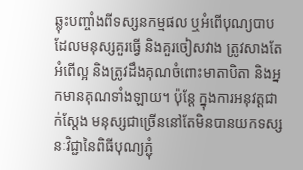ឆ្លុះបញ្ចាំងពីទស្សនកម្មផល ឬអំពើបុណ្យបាបដែលមនុស្សគួរធ្វើ និងគួរចៀសវាង ត្រូវសាងតែអំពើល្អ និងត្រូវដឹងគុណចំពោះមាតាបិតា និងអ្នកមានគុណទាំងឡាយ។ ប៉ុន្តែ ក្នុងការអនុវត្តជាក់ស្តែង មនុស្សជាច្រើននៅតែមិនបានយកទស្សនៈវិជ្ជានៃពិធីបុណ្យភ្ជុំ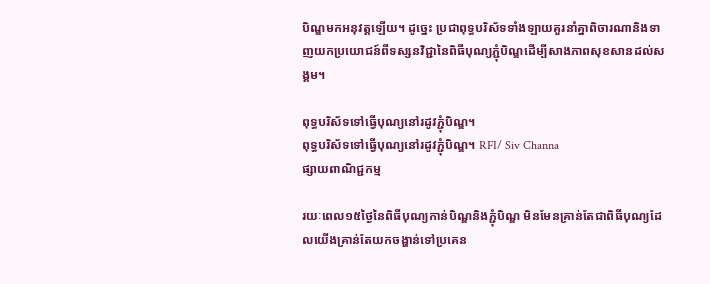បិណ្ឌមកអនុវត្តឡើយ។ ដូច្នេះ ប្រជាពុទ្ធបរិស័ទទាំងឡាយគួរនាំគ្នាពិចារណានិងទាញយកប្រយោជន៍ពីទស្សនវិជ្ជានៃពិធីបុណ្យភ្ជុំបិណ្ឌដើម្បីសាងភាពសុខសានដល់សង្គម។

ពុទ្ធបរិស័ទទៅធ្វើបុណ្យនៅរដូវភ្ជុំបិណ្ឌ។
ពុទ្ធបរិស័ទទៅធ្វើបុណ្យនៅរដូវភ្ជុំបិណ្ឌ។ RFI/ Siv Channa
ផ្សាយពាណិជ្ជកម្ម

រយៈពេល១៥ថ្ងៃនៃពិធីបុណ្យកាន់បិណ្ឌនិងភ្ជុំបិណ្ឌ មិនមែនគ្រាន់តែជាពិធីបុណ្យដែលយើងគ្រាន់តែយកចង្ហាន់ទៅប្រគេន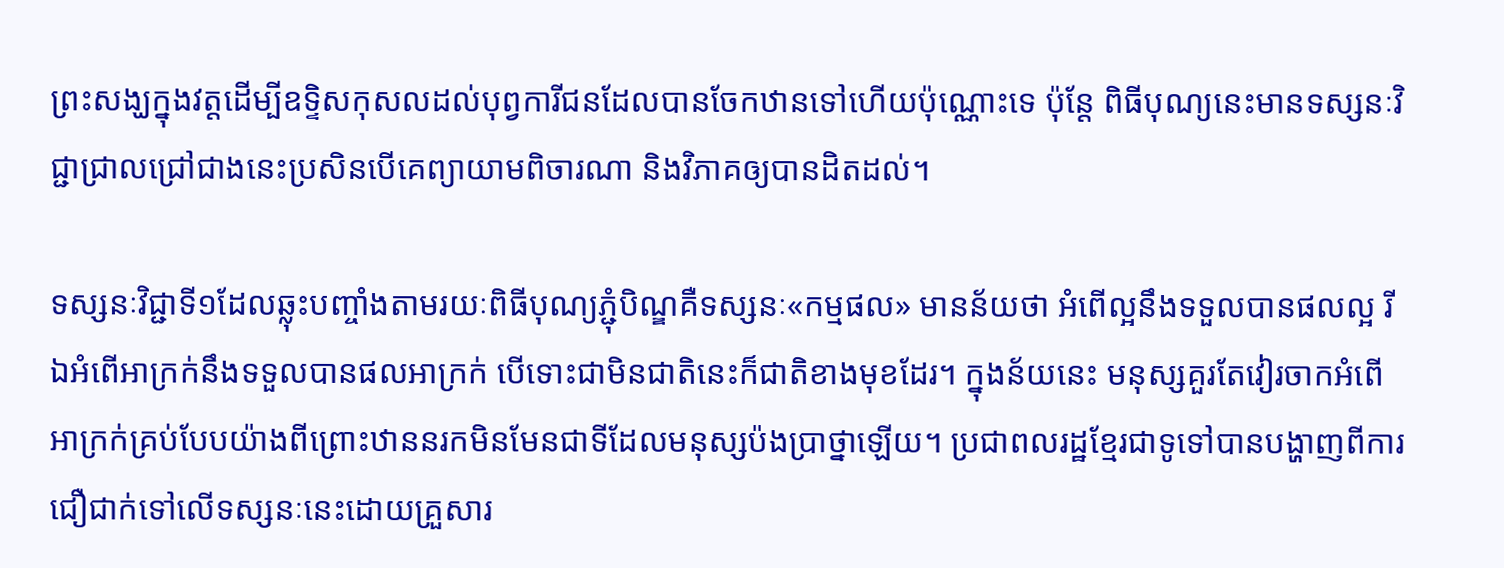ព្រះសង្ឃក្នុងវត្តដើម្បីឧទ្ទិសកុសលដល់បុព្វការីជនដែលបានចែកឋានទៅហើយប៉ុណ្ណោះទេ ប៉ុន្តែ ពិធីបុណ្យនេះមានទស្សនៈវិជ្ជាជ្រាលជ្រៅជាងនេះប្រសិនបើគេព្យាយាមពិចារណា និងវិភាគឲ្យបានដិតដល់។

ទស្សនៈវិជ្ជាទី១ដែលឆ្លុះបញ្ចាំងតាមរយៈពិធីបុណ្យភ្ជុំបិណ្ឌគឺទស្សនៈ«កម្មផល» មានន័យថា អំពើល្អនឹងទទួលបានផលល្អ រីឯអំពើអាក្រក់នឹងទទួលបានផលអាក្រក់ បើទោះជាមិនជាតិនេះក៏ជាតិខាងមុខដែរ។ ក្នុងន័យនេះ មនុស្សគួរតែវៀរចាកអំពើអាក្រក់គ្រប់បែបយ៉ាងពីព្រោះឋាននរកមិនមែនជាទីដែលមនុស្សប៉ងប្រាថ្នាឡើយ។ ប្រជាពលរដ្ឋខ្មែរជាទូទៅបានបង្ហាញពីការជឿជាក់ទៅលើទស្សនៈនេះដោយគ្រួសារ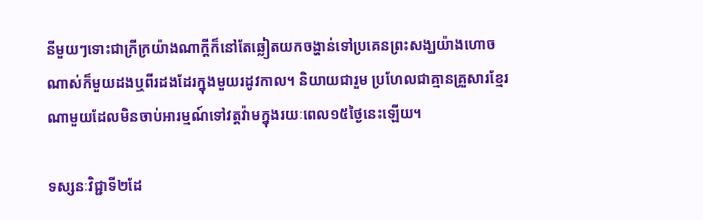នីមួយៗទោះជាក្រីក្រយ៉ាងណាក្តីក៏នៅតែឆ្លៀតយកចង្ហាន់ទៅប្រគេនព្រះសង្ឃយ៉ាងហោចណាស់ក៏មួយដងឬពីរដងដែរក្នុងមួយរដូវកាល។ និយាយជារួម ប្រហែលជាគ្មានគ្រួសារខ្មែរណាមួយដែលមិនចាប់អារម្មណ៍ទៅវត្តវ៉ាមក្នុងរយៈពេល១៥ថ្ងៃនេះឡើយ។

ទស្សនៈវិជ្ជាទី២ដែ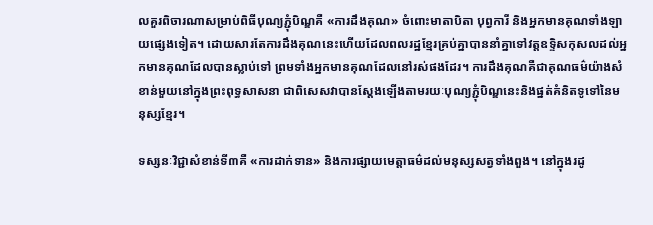លគួរពិចារណាសម្រាប់ពិធីបុណ្យភ្ជុំបិណ្ឌគឺ «ការដឹងគុណ» ចំពោះមាតាបិតា បុព្វការី និងអ្នកមានគុណទាំងឡាយផ្សេងទៀត។ ដោយសារតែការដឹងគុណនេះហើយដែលពលរដ្ឋខ្មែរគ្រប់គ្នាបាននាំគ្នាទៅវត្តឧទ្ទិសកុសលដល់អ្នកមានគុណដែលបានស្លាប់ទៅ ព្រមទាំងអ្នកមានគុណដែលនៅរស់ផងដែរ។ ការដឹងគុណគឺជាគុណធម៌យ៉ាងសំខាន់មួយនៅក្នុងព្រះពុទ្ធសាសនា ជាពិសេសវាបានស្តែងឡើងតាមរយៈបុណ្យភ្ជុំបិណ្ឌនេះនិងផ្នត់គំនិតទូទៅនៃមនុស្សខ្មែរ។

ទស្សនៈវិជ្ជាសំខាន់ទី៣គឺ «ការដាក់ទាន» និងការផ្សាយមេត្តាធម៌ដល់មនុស្សសត្វទាំងពួង។ នៅក្នុងរដូ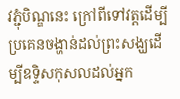វភ្ជុំបិណ្ឌនេះ ក្រៅពីទៅវត្តដើម្បីប្រគេនចង្ហាន់ដល់ព្រះសង្ឃដើម្បីឧទ្ទិសកុសលដល់អ្នក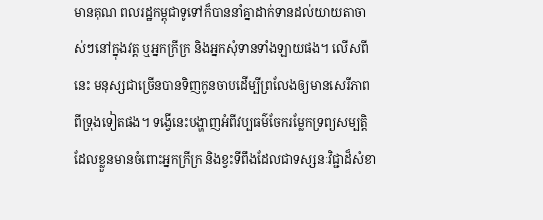មានគុណ ពលរដ្ឋកម្ពុជាទូទៅក៏បាននាំគ្នាដាក់ទានដល់យាយតាចាស់ៗនៅក្នុងវត្ត ឬអ្នកក្រីក្រ និងអ្នកសុំទានទាំងឡាយផង។ លើសពីនេះ មនុស្សជាច្រើនបានទិញកូនចាបដើម្បីព្រលែងឲ្យមានសេរីភាពពីទ្រុងទៀតផង។ ទង្វើនេះបង្ហាញអំពីវប្បធម៌ចែករម្លែកទ្រព្យសម្បត្តិដែលខ្លួនមានចំពោះអ្នកក្រីក្រ និងខ្វះទីពឹងដែលជាទស្សនៈវិជ្ជាដ៏សំខា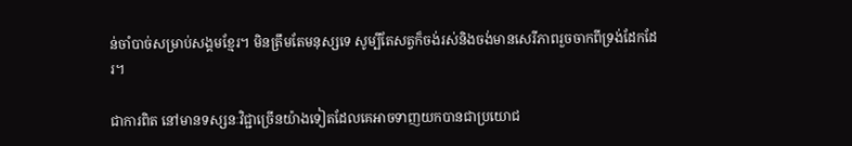ន់ចាំបាច់សម្រាប់សង្គមខ្មែរ។ មិនត្រឹមតែមនុស្សទេ សូម្បីតែសត្វក៏ចង់រស់និងចង់មានសេរីភាពរួចចាកពីទ្រង់ដែកដែរ។

ជាការពិត នៅមានទស្សនៈវិជ្ជាច្រើនយ៉ាងទៀតដែលគេអាចទាញយកបានជាប្រយោជ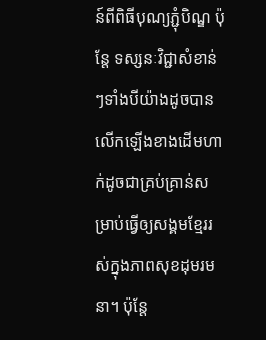ន៍ពីពិធីបុណ្យភ្ជុំបិណ្ឌ ប៉ុន្តែ ទស្សនៈវិជ្ជាសំខាន់ៗទាំងបីយ៉ាងដូចបានលើកឡើងខាងដើមហាក់ដូចជាគ្រប់គ្រាន់សម្រាប់ធ្វើឲ្យសង្គមខ្មែររស់ក្នុងភាពសុខដុមរមនា។ ប៉ុន្តែ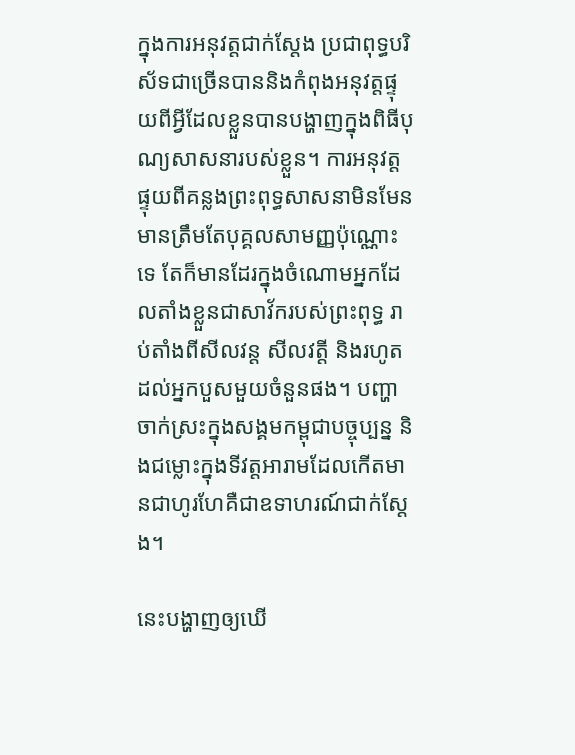ក្នុងការអនុវត្តជាក់ស្តែង ប្រជាពុទ្ធបរិស័ទជាច្រើនបាននិងកំពុងអនុវត្តផ្ទុយពីអ្វីដែលខ្លួនបានបង្ហាញក្នុងពិធីបុណ្យសាសនារបស់ខ្លួន។ ការអនុវត្តផ្ទុយពីគន្លងព្រះពុទ្ធសាសនាមិនមែនមានត្រឹមតែបុគ្គលសាមញ្ញប៉ុណ្ណោះទេ តែក៏មានដែរក្នុងចំណោមអ្នកដែលតាំងខ្លួនជាសាវ័ករបស់ព្រះពុទ្ធ រាប់តាំងពីសីលវន្ត សីលវត្តី និងរហូតដល់អ្នកបួសមួយចំនួនផង។ បញ្ហាចាក់ស្រះក្នុងសង្គមកម្ពុជាបច្ចុប្បន្ន និងជម្លោះក្នុងទីវត្តអារាមដែលកើតមានជាហូរហែគឺជាឧទាហរណ៍ជាក់ស្តែង។

នេះបង្ហាញឲ្យឃើ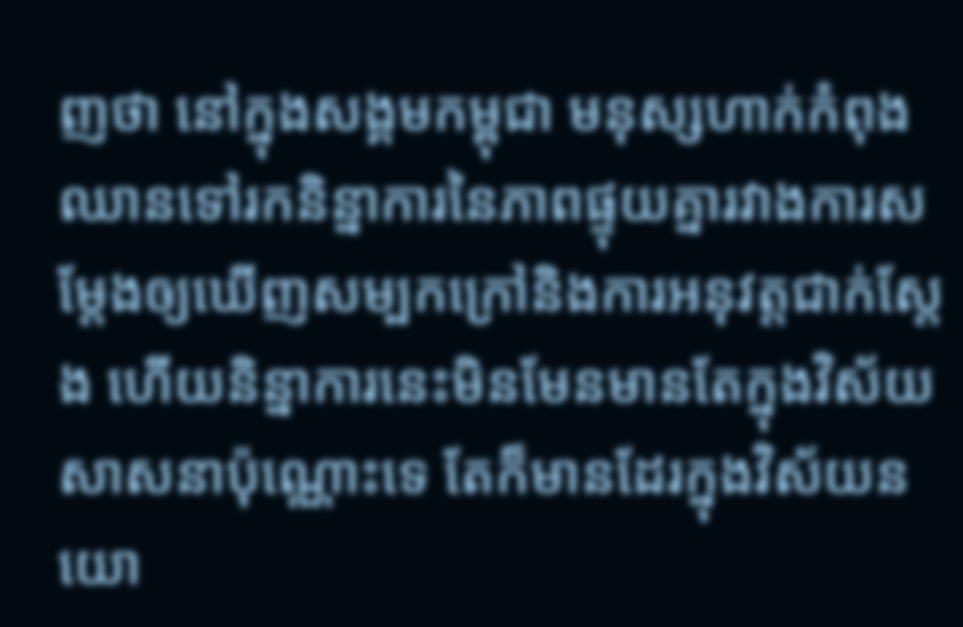ញថា នៅក្នុងសង្គមកម្ពុជា មនុស្សហាក់កំពុងឈានទៅរកនិន្នាការនៃភាពផ្ទុយគ្នារវាងការសម្តែងឲ្យឃើញសម្បកក្រៅនិងការអនុវត្តជាក់ស្តែង ហើយនិន្នាការនេះមិនមែនមានតែក្នុងវិស័យសាសនាប៉ុណ្ណោះទេ តែក៏មានដែរក្នុងវិស័យនយោ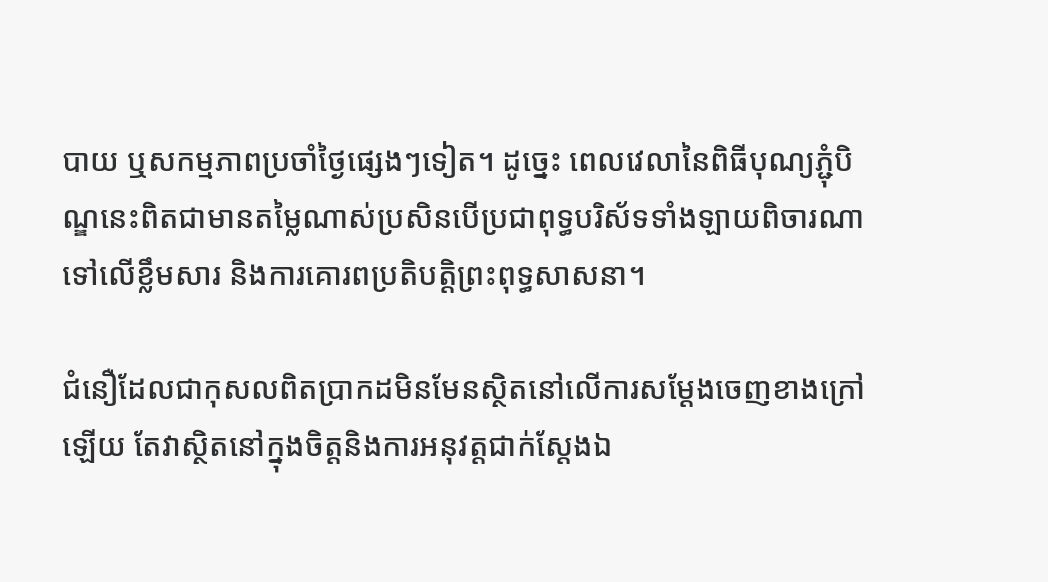បាយ ឬសកម្មភាពប្រចាំថ្ងៃផ្សេងៗទៀត។ ដូច្នេះ ពេលវេលានៃពិធីបុណ្យភ្ជុំបិណ្ឌនេះពិតជាមានតម្លៃណាស់ប្រសិនបើប្រជាពុទ្ធបរិស័ទទាំងឡាយពិចារណាទៅលើខ្លឹមសារ និងការគោរពប្រតិបត្តិព្រះពុទ្ធសាសនា។

ជំនឿដែលជាកុសលពិតប្រាកដមិនមែនស្ថិតនៅលើការសម្តែងចេញខាងក្រៅឡើយ តែវាស្ថិតនៅក្នុងចិត្តនិងការអនុវត្តជាក់ស្តែងឯ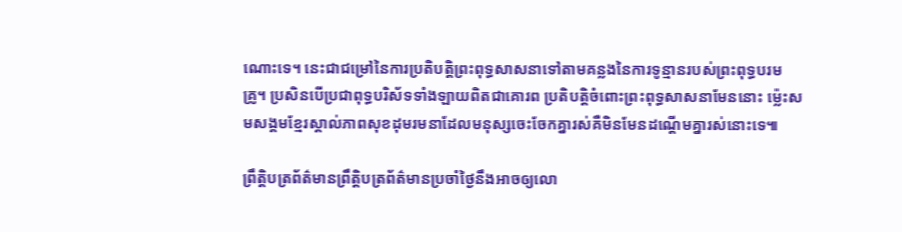ណោះទេ។ នេះជាជម្រៅនៃការប្រតិបត្តិព្រះពុទ្ធសាសនាទៅតាមគន្លងនៃការទូន្មានរបស់ព្រះពុទ្ធបរមគ្រូ។ ប្រសិនបើប្រជាពុទ្ធបរិស័ទទាំងឡាយពិតជាគោរព ប្រតិបត្តិចំពោះព្រះពុទ្ធសាសនាមែននោះ ម្ល៉េះសមសង្គមខ្មែរស្គាល់ភាពសុខដុមរមនាដែលមនុស្សចេះចែកគ្នារស់គឺមិនមែនដណ្តើមគ្នារស់នោះទេ៕

ព្រឹត្តិបត្រព័ត៌មានព្រឹត្តិបត្រព័ត៌មានប្រចាំថ្ងៃនឹងអាចឲ្យលោ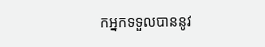កអ្នកទទួលបាននូវ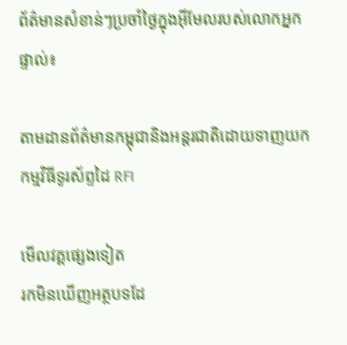ព័ត៌មានសំខាន់ៗប្រចាំថ្ងៃក្នុងអ៊ីមែលរបស់លោកអ្នកផ្ទាល់៖

តាមដានព័ត៌មានកម្ពុជានិងអន្តរជាតិដោយទាញយកកម្មវិធីទូរស័ព្ទដៃ RFI

មើលវគ្គផ្សេងទៀត
រកមិនឃើញអត្ថបទដែ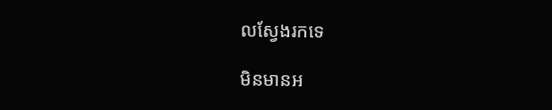លស្វែងរកទេ

មិនមានអ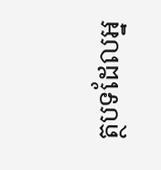ត្ថបទដែលអ្ន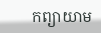កព្យាយាម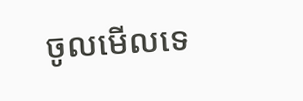ចូលមើលទេ